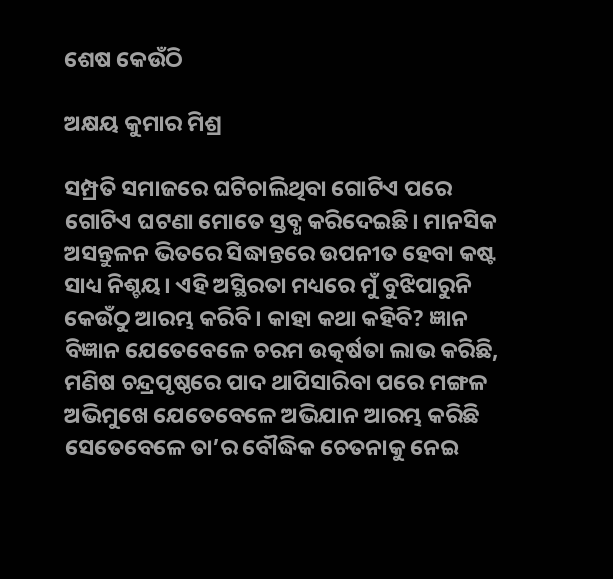ଶେଷ କେଉଁଠି

ଅକ୍ଷୟ କୁମାର ମିଶ୍ର

ସମ୍ପ୍ରତି ସମାଜରେ ଘଟିଚାଲିଥିବା ଗୋଟିଏ ପରେ ଗୋଟିଏ ଘଟଣା ମୋତେ ସ୍ତବ୍ଧ କରିଦେଇଛି। ମାନସିକ ଅସନ୍ତୁଳନ ଭିତରେ ସିଦ୍ଧାନ୍ତରେ ଉପନୀତ ହେବା କଷ୍ଟ ସାଧ୍ୟ ନିଶ୍ଚୟ। ଏହି ଅସ୍ଥିରତା ମଧ୍ୟରେ ମୁଁ ବୁଝିପାରୁନି କେଉଁଠୁ ଆରମ୍ଭ କରିବି। କାହା କଥା କହିବି? ଜ୍ଞାନ ବିଜ୍ଞାନ ଯେତେବେଳେ ଚରମ ଉତ୍କର୍ଷତା ଲାଭ କରିଛି, ମଣିଷ ଚନ୍ଦ୍ରପୃଷ୍ଠରେ ପାଦ ଥାପିସାରିବା ପରେ ମଙ୍ଗଳ ଅଭିମୁଖେ ଯେତେବେଳେ ଅଭିଯାନ ଆରମ୍ଭ କରିଛି ସେତେବେଳେ ତା’ର ବୌଦ୍ଧିକ ଚେତନାକୁ ନେଇ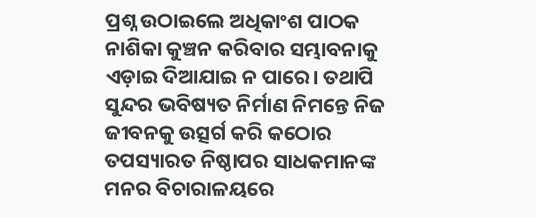ପ୍ରଶ୍ନ ଉଠାଇଲେ ଅଧିକାଂଶ ପାଠକ ନାଶିକା କୁଞ୍ଚନ କରିବାର ସମ୍ଭାବନାକୁ ଏଡ଼ାଇ ଦିଆଯାଇ ନ ପାରେ। ତଥାପି ସୁନ୍ଦର ଭବିଷ୍ୟତ ନିର୍ମାଣ ନିମନ୍ତେ ନିଜ ଜୀବନକୁ ଉତ୍ସର୍ଗ କରି କଠୋର ତପସ୍ୟାରତ ନିଷ୍ଠାପର ସାଧକମାନଙ୍କ ମନର ବିଚାରାଳୟରେ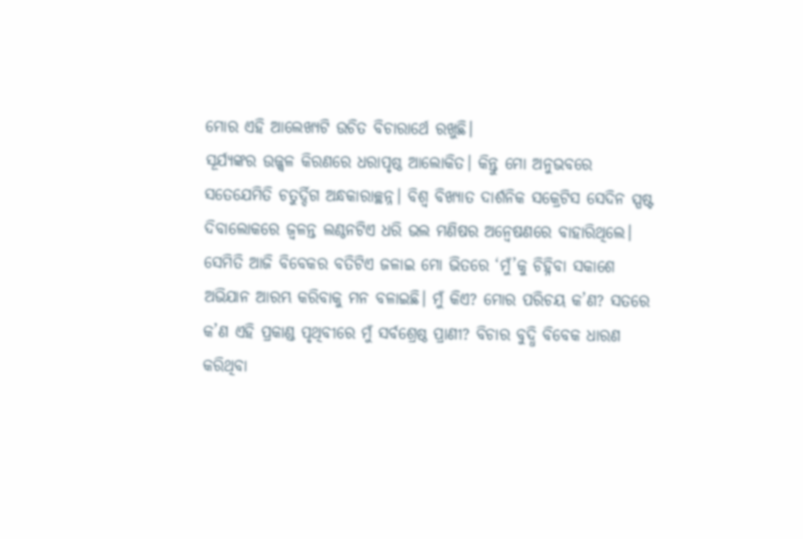ମୋର ଏହି ଆଲେଖ୍ୟଟି ଉଚିତ ବିଚାରାର୍ଥେ ରଖୁଛି।
ସୂର୍ଯ୍ୟଙ୍କର ଉଜ୍ଜ୍ବଳ କିରଣରେ ଧରାପୃଷ୍ଠ ଆଲୋକିତ। କିନ୍ତୁ ମୋ ଅନୁଭବରେ ସତେଯେମିତି ଚତୁର୍ଦ୍ଦିଗ ଅନ୍ଧକାରାଚ୍ଛନ୍ନ। ବିଶ୍ବ ବିଖ୍ୟାତ ଦାର୍ଶନିକ ସକ୍ରେଟିସ ସେଦିନ ସ୍ପଷ୍ଟ ଦିବାଲୋକରେ ଜ୍ୱଳନ୍ତ ଲଣ୍ଠନଟିଏ ଧରି ଭଲ ମଣିଷର ଅନ୍ବେଷଣରେ ବାହାରିଥିଲେ। ସେମିତି ଆଜି ବିବେକର ବତିଟିଏ ଜଳାଇ ମୋ ଭିତରେ ‘ମୁଁ’କୁ ଚିହ୍ନିବା ସକାଶେ ଅଭିଯାନ ଆରମ୍ଭ କରିବାକୁ ମନ ବଳାଇଛି। ମୁଁ କିଏ? ମୋର ପରିଚୟ କ’ଣ? ସତରେ କ’ଣ ଏହି ପ୍ରକାଣ୍ଡ ପୃଥିବୀରେ ମୁଁ ସର୍ବଶ୍ରେଷ୍ଠ ପ୍ରାଣୀ? ବିଚାର ବୁଦ୍ଧି ବିବେକ ଧାରଣ କରିଥିବା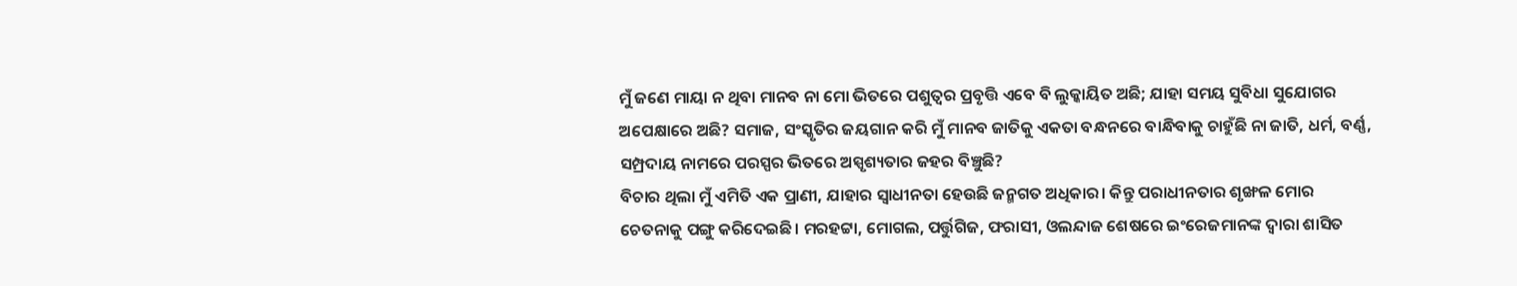ମୁଁ ଜଣେ ମାୟା ନ ଥିବା ମାନବ ନା ମୋ ଭିତରେ ପଶୁତ୍ୱର ପ୍ରବୃତ୍ତି ଏବେ ବି ଲୁକ୍କାୟିତ ଅଛି; ଯାହା ସମୟ ସୁବିଧା ସୁଯୋଗର ଅପେକ୍ଷାରେ ଅଛି? ସମାଜ, ସଂସ୍କୃତିର ଜୟଗାନ କରି ମୁଁ ମାନବ ଜାତିକୁ ଏକତା ବନ୍ଧନରେ ବାନ୍ଧିବାକୁ ଚାହୁଁଛି ନା ଜାତି, ଧର୍ମ, ବର୍ଣ୍ଣ, ସମ୍ପ୍ରଦାୟ ନାମରେ ପରସ୍ପର ଭିତରେ ଅସ୍ପୃଶ୍ୟତାର ଜହର ବିଞ୍ଚୁଛି?
ବିଚାର ଥିଲା ମୁଁ ଏମିତି ଏକ ପ୍ରାଣୀ, ଯାହାର ସ୍ବାଧୀନତା ହେଉଛି ଜନ୍ମଗତ ଅଧିକାର। କିନ୍ତୁ ପରାଧୀନତାର ଶୃଙ୍ଖଳ ମୋର ଚେତନାକୁ ପଙ୍ଗୁ କରିଦେଇଛି। ମରହଟ୍ଟା, ମୋଗଲ, ପର୍ତ୍ତୁଗିଜ, ଫରାସୀ, ଓଲନ୍ଦାଜ ଶେଷରେ ଇଂରେଜମାନଙ୍କ ଦ୍ବାରା ଶାସିତ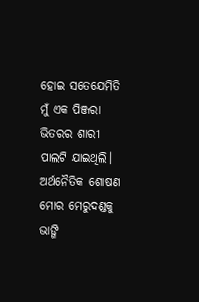ହୋଇ ସତେଯେମିତି ମୁଁ ଏକ ପିଞ୍ଜରା ଭିତରର ଶାରୀ ପାଲଟି ଯାଇଥିଲି। ଅର୍ଥନୈତିକ ଶୋଷଣ ମୋର ମେରୁଦଣ୍ଡକୁ ଭାଙ୍ଗି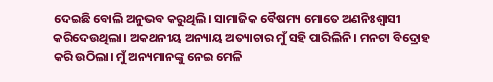ଦେଇଛି ବୋଲି ଅନୁଭବ କରୁଥିଲି। ସାମାଜିକ ବୈଷମ୍ୟ ମୋତେ ଅଣନିଃଶ୍ୱାସୀ କରିଦେଉଥିଲା। ଅକଥନୀୟ ଅନ୍ୟାୟ ଅତ୍ୟାଚାର ମୁଁ ସହି ପାରିଲିନି। ମନଟା ବିଦ୍ରୋହ କରି ଉଠିଲା। ମୁଁ ଅନ୍ୟମାନଙ୍କୁ ନେଇ ମେଳି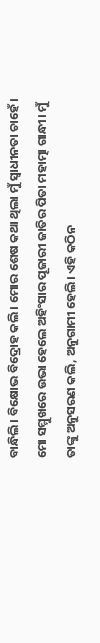ବାନ୍ଧିଲି। ବିକ୍ଷୋଭ ବିଦ୍ରୋହ କଲି। ମୋର ଶେଷ କଥା ଥିଲା ମୁଁ ସ୍ବାଧୀନତା ଚାହେଁ। ମୋ ସମ୍ମୁଖରେ ଉଭା ହେଲେ ଅହିଂସାର ପୂଜାରୀ ଜାତିର ପିତା ମହାତ୍ମା ଗାନ୍ଧୀ। ମୁଁ ତାଙ୍କୁ ଅନୁସରଣ କଲି, ଅନୁଗାମୀ ହେଲି। ଏହି କଠିନ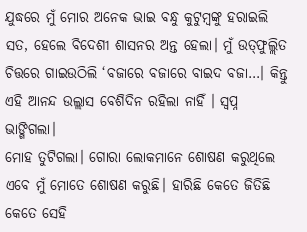ଯୁଦ୍ଧରେ ମୁଁ ମୋର ଅନେକ ଭାଇ ବନ୍ଧୁ କୁଟୁମ୍ବଙ୍କୁ ହରାଇଲି ସତ, ହେଲେ ବିଦେଶୀ ଶାସନର ଅନ୍ତ ହେଲା। ମୁଁ ଉତ୍‌ଫୁଲ୍ଲିତ ଚିତ୍ତରେ ଗାଇଉଠିଲି ‘ବଜାରେ ବଜାରେ ବାଇଦ ବଜା…। କିନ୍ତୁ ଏହି ଆନନ୍ଦ ଉଲ୍ଲାସ ବେଶିଦିନ ରହିଲା ନାହିଁ । ସ୍ବପ୍ନ ଭାଙ୍ଗିଗଲା।
ମୋହ ତୁଟିଗଲା। ଗୋରା ଲୋକମାନେ ଶୋଷଣ କରୁଥିଲେ ଏବେ ମୁଁ ମୋତେ ଶୋଷଣ କରୁଛି। ହାରିଛି କେତେ ଜିତିଛି କେତେ ସେହି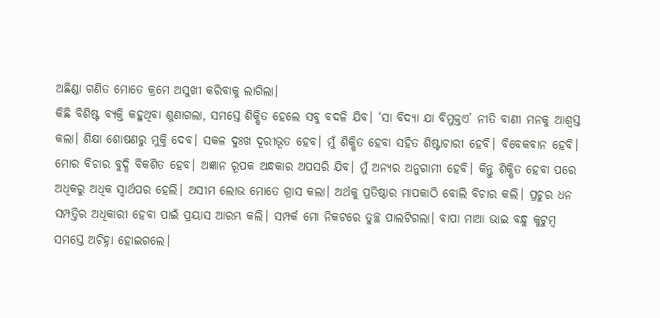ଅଛିଣ୍ଡା ଗଣିତ ମୋତେ କ୍ରମେ ଅସୁଖୀ କରିବାକୁ ଲାଗିଲା।
କିଛି ବିଶିଷ୍ଟ ବ୍ୟକ୍ତି କହୁଥିବା ଶୁଣାଗଲା, ସମସ୍ତେ ଶିକ୍ଷିତ ହେଲେ ସବୁ ବଦଳି ଯିବ। ‘ସା ବିଦ୍ୟା ଯା ବିମୁକ୍ତଏ’ ନୀତି ବାଣୀ ମନକୁ ଆଶ୍ୱସ୍ତ କଲା। ଶିକ୍ଷା ଶୋଷଣରୁ ମୁକ୍ତି ଦେବ। ସକଳ ଦୁଃଖ ଦୂରୀଭୂତ ହେବ। ମୁଁ ଶିକ୍ଷିତ ହେବା ସହିତ ଶିଷ୍ଟାଚାରୀ ହେବି। ବିବେକବାନ ହେବି। ମୋର ବିଚାର ବୁଦ୍ଧି ବିକଶିତ ହେବ। ଅଜ୍ଞାନ ରୂପକ ଅନ୍ଧକାର ଅପସରି ଯିବ। ମୁଁ ଅନ୍ୟର ଅନୁଗାମୀ ହେବି। କିନ୍ତୁ ଶିକ୍ଷିତ ହେବା ପରେ ଅଧିକରୁ ଅଧିକ ସ୍ବାର୍ଥପର ହେଲି। ଅସୀମ ଲୋଭ ମୋତେ ଗ୍ରାସ କଲା। ଅର୍ଥକୁ ପ୍ରତିଷ୍ଠାର ମାପକାଠି ବୋଲି ବିଚାର କଲି। ପ୍ରଚୁର ଧନ ସମ୍ପତ୍ତିର ଅଧିକାରୀ ହେବା ପାଇଁ ପ୍ରୟାସ ଆରମ୍ଭ କଲି। ସମ୍ପର୍କ ମୋ ନିକଟରେ ତୁଚ୍ଛ ପାଲଟିଗଲା। ବାପା ମାଆ ଭାଇ ବନ୍ଧୁ କୁଟୁମ୍ବ ସମସ୍ତେ ଅଚିହ୍ନା ହୋଇଗଲେ।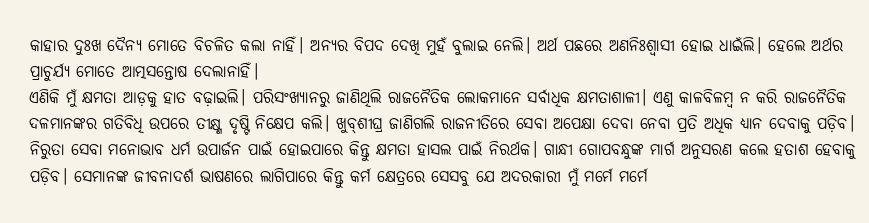କାହାର ଦୁଃଖ ଦୈନ୍ୟ ମୋତେ ବିଚଳିତ କଲା ନାହିଁ। ଅନ୍ୟର ବିପଦ ଦେଖି ମୁହଁ ବୁଲାଇ ନେଲି। ଅର୍ଥ ପଛରେ ଅଣନିଃଶ୍ୱାସୀ ହୋଇ ଧାଇଁଲି। ହେଲେ ଅର୍ଥର ପ୍ରାଚୁର୍ଯ୍ୟ ମୋତେ ଆତ୍ମସନ୍ତୋଷ ଦେଲାନାହିଁ।
ଏଣିକି ମୁଁ କ୍ଷମତା ଆଡ଼କୁ ହାତ ବଢ଼ାଇଲି। ପରିସଂଖ୍ୟାନରୁ ଜାଣିଥିଲି ରାଜନୈତିକ ଲୋକମାନେ ସର୍ବାଧିକ କ୍ଷମତାଶାଳୀ। ଏଣୁ କାଳବିଳମ୍ବ ନ କରି ରାଜନୈତିକ ଦଳମାନଙ୍କର ଗତିବିଧି ଉପରେ ତୀକ୍ଷ୍ଣ ଦୃଷ୍ଟି ନିକ୍ଷେପ କଲି। ଖୁବ୍‌ଶୀଘ୍ର ଜାଣିଗଲି ରାଜନୀତିରେ ସେବା ଅପେକ୍ଷା ଦେବା ନେବା ପ୍ରତି ଅଧିକ ଧ୍ୟାନ ଦେବାକୁ ପଡ଼ିବ। ନିରୁତା ସେବା ମନୋଭାବ ଧର୍ମ ଉପାର୍ଜନ ପାଇଁ ହୋଇପାରେ କିନ୍ତୁ କ୍ଷମତା ହାସଲ ପାଇଁ ନିରର୍ଥକ। ଗାନ୍ଧୀ ଗୋପବନ୍ଧୁଙ୍କ ମାର୍ଗ ଅନୁସରଣ କଲେ ହତାଶ ହେବାକୁ ପଡ଼ିବ। ସେମାନଙ୍କ ଜୀବନାଦର୍ଶ ଭାଷଣରେ ଲାଗିପାରେ କିନ୍ତୁ କର୍ମ କ୍ଷେତ୍ରରେ ସେସବୁ ଯେ ଅଦରକାରୀ ମୁଁ ମର୍ମେ ମର୍ମେ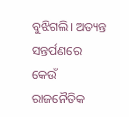ବୁଝିଗଲି। ଅତ୍ୟନ୍ତ ସନ୍ତର୍ପଣରେ କେଉଁ ରାଜନୈତିକ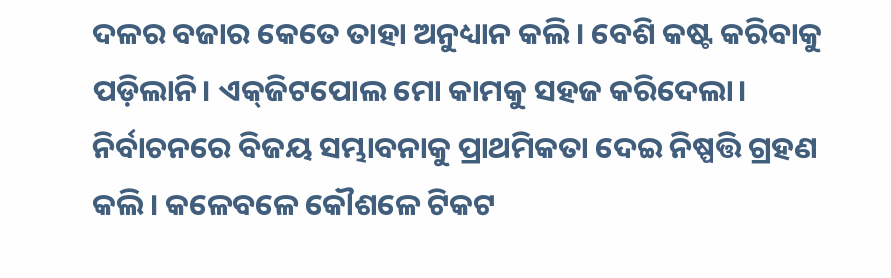ଦଳର ବଜାର କେତେ ତାହା ଅନୁଧ୍ୟାନ କଲି। ବେଶି କଷ୍ଟ କରିବାକୁ ପଡ଼ିଲାନି। ଏକ୍‌ଜିଟପୋଲ ମୋ କାମକୁ ସହଜ କରିଦେଲା। ନିର୍ବାଚନରେ ବିଜୟ ସମ୍ଭାବନାକୁ ପ୍ରାଥମିକତା ଦେଇ ନିଷ୍ପତ୍ତି ଗ୍ରହଣ କଲି। କଳେବଳେ କୌଶଳେ ଟିକଟ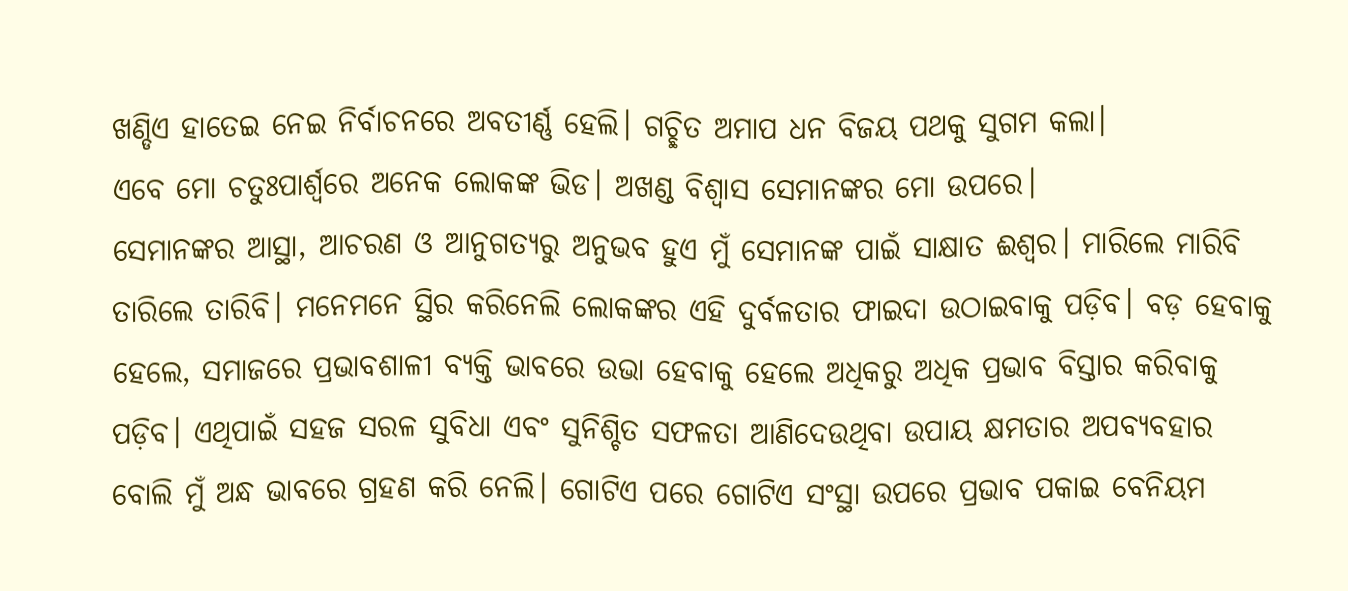ଖଣ୍ଡିଏ ହାତେଇ ନେଇ ନିର୍ବାଚନରେ ଅବତୀର୍ଣ୍ଣ ହେଲି। ଗଚ୍ଛିତ ଅମାପ ଧନ ବିଜୟ ପଥକୁ ସୁଗମ କଲା।
ଏବେ ମୋ ଚତୁଃପାର୍ଶ୍ୱରେ ଅନେକ ଲୋକଙ୍କ ଭିଡ। ଅଖଣ୍ଡ ବିଶ୍ବାସ ସେମାନଙ୍କର ମୋ ଉପରେ।
ସେମାନଙ୍କର ଆସ୍ଥା, ଆଚରଣ ଓ ଆନୁଗତ୍ୟରୁ ଅନୁଭବ ହୁଏ ମୁଁ ସେମାନଙ୍କ ପାଇଁ ସାକ୍ଷାତ ଈଶ୍ବର। ମାରିଲେ ମାରିବି ତାରିଲେ ତାରିବି। ମନେମନେ ସ୍ଥିର କରିନେଲି ଲୋକଙ୍କର ଏହି ଦୁର୍ବଳତାର ଫାଇଦା ଉଠାଇବାକୁ ପଡ଼ିବ। ବଡ଼ ହେବାକୁ ହେଲେ, ସମାଜରେ ପ୍ରଭାବଶାଳୀ ବ୍ୟକ୍ତି ଭାବରେ ଉଭା ହେବାକୁ ହେଲେ ଅଧିକରୁ ଅଧିକ ପ୍ରଭାବ ବିସ୍ତାର କରିବାକୁ ପଡ଼ିବ। ଏଥିପାଇଁ ସହଜ ସରଳ ସୁବିଧା ଏବଂ ସୁନିଶ୍ଚିତ ସଫଳତା ଆଣିଦେଉଥିବା ଉପାୟ କ୍ଷମତାର ଅପବ୍ୟବହାର ବୋଲି ମୁଁ ଅନ୍ଧ ଭାବରେ ଗ୍ରହଣ କରି ନେଲି। ଗୋଟିଏ ପରେ ଗୋଟିଏ ସଂସ୍ଥା ଉପରେ ପ୍ରଭାବ ପକାଇ ବେନିୟମ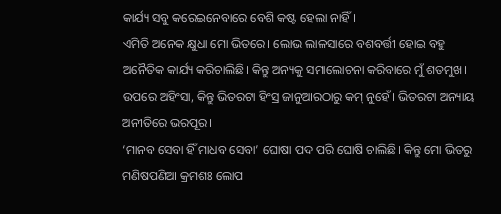କାର୍ଯ୍ୟ ସବୁ କରେଇନେବାରେ ବେଶି କଷ୍ଟ ହେଲା ନାହିଁ।
ଏମିତି ଅନେକ କ୍ଷୁଧା ମୋ ଭିତରେ। ଲୋଭ ଲାଳସାରେ ବଶବର୍ତ୍ତୀ ହୋଇ ବହୁ ଅନୈତିକ କାର୍ଯ୍ୟ କରିଚାଲିଛି। କିନ୍ତୁ ଅନ୍ୟକୁ ସମାଲୋଚନା କରିବାରେ ମୁଁ ଶତମୁଖ। ଉପରେ ଅହିଂସା, କିନ୍ତୁ ଭିତରଟା ହିଂସ୍ର ଜାନୁଆରଠାରୁ କମ୍‌ ନୁହେଁ। ଭିତରଟା ଅନ୍ୟାୟ ଅନୀତିରେ ଭରପୂର।
‘ମାନବ ସେବା ହିଁ ମାଧବ ସେବା’ ଘୋଷା ପଦ ପରି ଘୋଷି ଚାଲିଛି। କିନ୍ତୁ ମୋ ଭିତରୁ ମଣିଷପଣିଆ କ୍ରମଶଃ ଲୋପ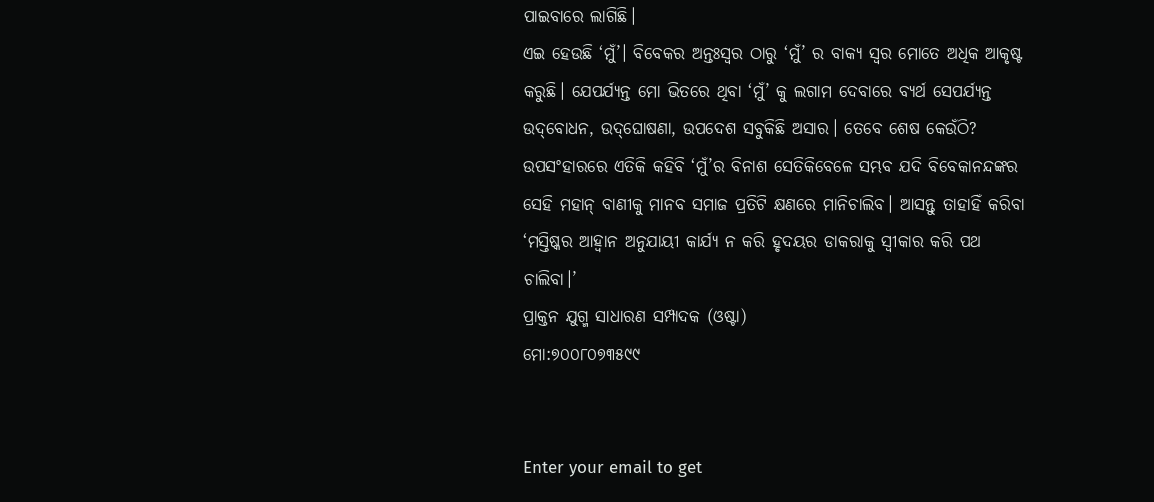ପାଇବାରେ ଲାଗିଛି।
ଏଇ ହେଉଛି ‘ମୁଁ’। ବିବେକର ଅନ୍ତଃସ୍ବର ଠାରୁ ‘ମୁଁ’ ର ବାକ୍ୟ ସ୍ବର ମୋତେ ଅଧିକ ଆକୃଷ୍ଟ କରୁଛି। ଯେପର୍ଯ୍ୟନ୍ତ ମୋ ଭିତରେ ଥିବା ‘ମୁଁ’ କୁ ଲଗାମ ଦେବାରେ ବ୍ୟର୍ଥ ସେପର୍ଯ୍ୟନ୍ତ ଉଦ୍‌ବୋଧନ, ଉଦ୍‌ଘୋଷଣା, ଉପଦେଶ ସବୁକିଛି ଅସାର। ତେବେ ଶେଷ କେଉଁଠି? ଉପସଂହାରରେ ଏତିକି କହିବି ‘ମୁଁ’ର ବିନାଶ ସେତିକିବେଳେ ସମ୍ଭବ ଯଦି ବିବେକାନନ୍ଦଙ୍କର ସେହି ମହାନ୍‌ ବାଣୀକୁ ମାନବ ସମାଜ ପ୍ରତିଟି କ୍ଷଣରେ ମାନିଚାଲିବ। ଆସନ୍ତୁ ତାହାହିଁ କରିବା ‘ମସ୍ତିଷ୍କର ଆହ୍ବାନ ଅନୁଯାୟୀ କାର୍ଯ୍ୟ ନ କରି ହୃଦୟର ଡାକରାକୁ ସ୍ବୀକାର କରି ପଥ ଚାଲିବା।’
ପ୍ରାକ୍ତନ ଯୁଗ୍ମ ସାଧାରଣ ସମ୍ପାଦକ (ଓଷ୍ଟା)
ମୋ:୭୦୦୮୦୭୩୫୯୯


Enter your email to get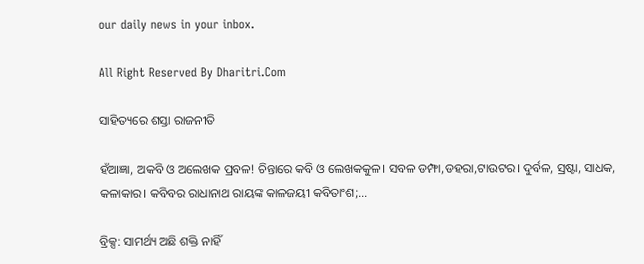our daily news in your inbox.

All Right Reserved By Dharitri.Com

ସାହିତ୍ୟରେ ଶସ୍ତା ରାଜନୀତି

ହଁଆଜ୍ଞା, ଅକବି ଓ ଅଲେଖକ ପ୍ରବଳ! ଚିନ୍ତାରେ କବି ଓ ଲେଖକକୁଳ। ସବଳ ଡମ୍ଫା,ଡହରା,ଟାଉଟର। ଦୁର୍ବଳ, ସ୍ରଷ୍ଟା, ସାଧକ, କଳାକାର। କବିବର ରାଧାନାଥ ରାୟଙ୍କ କାଳଜୟୀ କବିତାଂଶ;…

ବ୍ରିକ୍ସ: ସାମର୍ଥ୍ୟ ଅଛି ଶକ୍ତି ନାହିଁ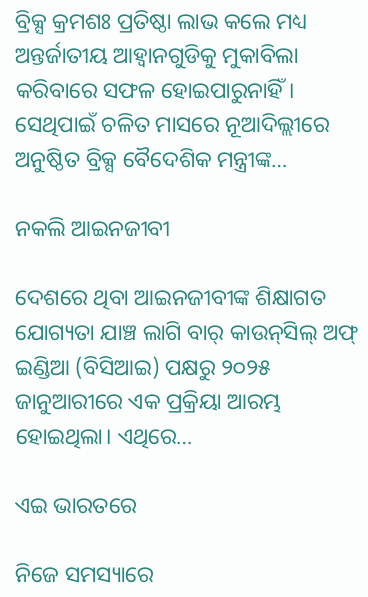ବ୍ରିକ୍ସ କ୍ରମଶଃ ପ୍ରତିଷ୍ଠା ଲାଭ କଲେ ମଧ୍ୟ ଅନ୍ତର୍ଜାତୀୟ ଆହ୍ବାନଗୁଡିକୁ ମୁକାବିଲା କରିବାରେ ସଫଳ ହୋଇପାରୁନାହିଁ। ସେଥିପାଇଁ ଚଳିତ ମାସରେ ନୂଆଦିଲ୍ଲୀରେ ଅନୁଷ୍ଠିତ ବ୍ରିକ୍ସ ବୈଦେଶିକ ମନ୍ତ୍ରୀଙ୍କ…

ନକଲି ଆଇନଜୀବୀ

ଦେଶରେ ଥିବା ଆଇନଜୀବୀଙ୍କ ଶିକ୍ଷାଗତ ଯୋଗ୍ୟତା ଯାଞ୍ଚ ଲାଗି ବାର୍‌ କାଉନ୍‌ସିଲ୍‌ ଅଫ୍‌ ଇଣ୍ଡିଆ (ବିସିଆଇ) ପକ୍ଷରୁ ୨୦୨୫ ଜାନୁଆରୀରେ ଏକ ପ୍ରକ୍ରିୟା ଆରମ୍ଭ ହୋଇଥିଲା। ଏଥିରେ…

ଏଇ ଭାରତରେ

ନିଜେ ସମସ୍ୟାରେ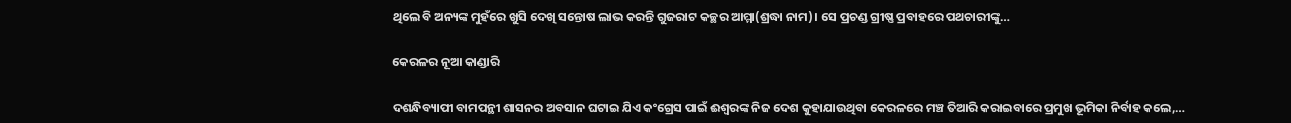ଥିଲେ ବି ଅନ୍ୟଙ୍କ ମୁହଁରେ ଖୁସି ଦେଖି ସନ୍ତୋଷ ଲାଭ କରନ୍ତି ଗୁଜରାଟ କଚ୍ଛର ଆମ୍ମା(ଶ୍ରଦ୍ଧା ନାମ)। ସେ ପ୍ରଚଣ୍ଡ ଗ୍ରୀଷ୍ଣ ପ୍ରବାହରେ ପଥଚାରୀଙ୍କୁ…

କେରଳର ନୂଆ କାଣ୍ଡାରି

ଦଶନ୍ଧିବ୍ୟାପୀ ବାମପନ୍ଥୀ ଶାସନର ଅବସାନ ଘଟାଇ ଯିଏ କଂଗ୍ରେସ ପାଇଁ ଈଶ୍ୱରଙ୍କ ନିଜ ଦେଶ କୁହାଯାଉଥିବା କେରଳରେ ମଞ୍ଚ ତିଆରି କରାଇବାରେ ପ୍ରମୁଖ ଭୂମିକା ନିର୍ବାହ କଲେ,…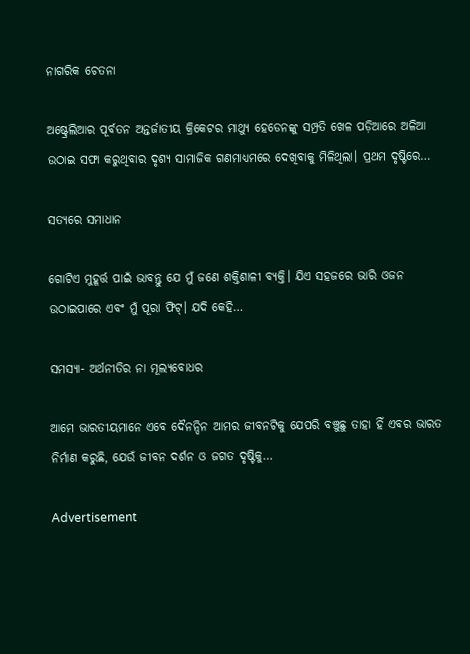ନାଗରିକ ଚେତନା

ଅଷ୍ଟ୍ରେଲିଆର ପୂର୍ବତନ ଅନ୍ତର୍ଜାତୀୟ କ୍ରିକେଟର ମାଥ୍ୟୁ ହେଡେନଙ୍କୁ ସମ୍ପ୍ରତି ଖେଳ ପଡ଼ିଆରେ ଅଳିଆ ଉଠାଇ ସଫା କରୁଥିବାର ଦୃଶ୍ୟ ସାମାଜିକ ଗଣମାଧ୍ୟମରେ ଦେଖିବାକୁ ମିଳିଥିଲା। ପ୍ରଥମ ଦୃଷ୍ଟିରେ…

ସତ୍ୟରେ ସମାଧାନ

ଗୋଟିଏ ମୁହୂର୍ତ୍ତ ପାଇଁ ଭାବନ୍ତୁ ଯେ ମୁଁ ଜଣେ ଶକ୍ତିଶାଳୀ ବ୍ୟକ୍ତି। ଯିଏ ସହଜରେ ଭାରି ଓଜନ ଉଠାଇପାରେ ଏବଂ ମୁଁ ପୂରା ଫିଟ୍‌। ଯଦି କେହି…

ସମସ୍ୟା- ଅର୍ଥନୀତିର ନା ମୂଲ୍ୟବୋଧର

ଆମେ ଭାରତୀୟମାନେ ଏବେ ଦୈନନ୍ଦିନ ଆମର ଜୀବନଟିକୁ ଯେପରି ବଞ୍ଚୁଛୁ ତାହା ହିଁ ଏବର ଭାରତ ନିର୍ମାଣ କରୁଛି, ଯେଉଁ ଜୀବନ ଦର୍ଶନ ଓ ଜଗତ ଦୃଷ୍ଟିକୁ…

Advertisement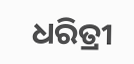ଧରିତ୍ରୀ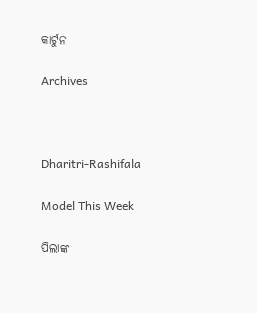କାର୍ଟୁନ

Archives



Dharitri-Rashifala

Model This Week

ପିଲାଙ୍କ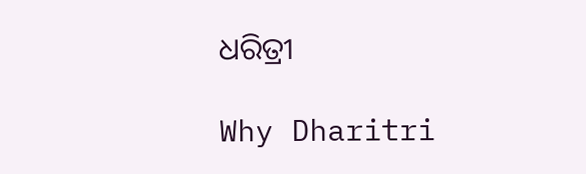ଧରିତ୍ରୀ

Why Dharitri